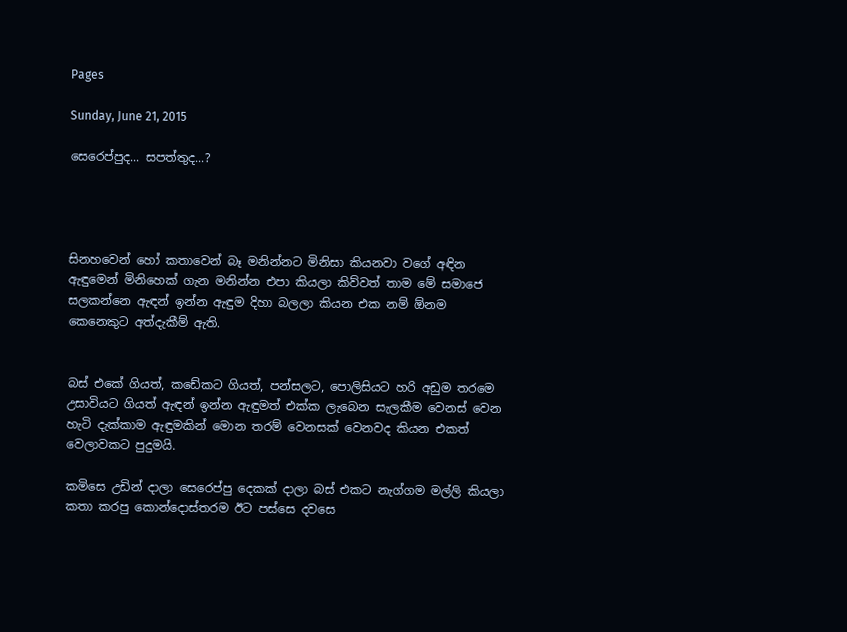Pages

Sunday, June 21, 2015

සෙරෙප්පුද... සපත්තුද...?




සිනහවෙන් හෝ කතාවෙන් බෑ මනින්නට මිනිසා කියනවා වගේ අඳින ඇඳුමෙන් මිනිහෙක් ගැන මනින්න එපා කියලා කිව්වත් තාම මේ සමාජෙ සලකන්නෙ ඇඳන් ඉන්න ඇඳුම දිහා බලලා කියන එක නම් ඕනම කෙනෙකුට අත්දැකීම් ඇති.


බස් එකේ ගියත්, කඩේකට ගියත්, පන්සලට, පොලිසියට හරි අඩුම තරමෙ උසාවියට ගියත් ඇඳන් ඉන්න ඇඳුමත් එක්ක ලැබෙන සැලකීම වෙනස් වෙන හැටි දැක්කාම ඇඳුමකින් මොන තරම් වෙනසක් වෙනවද කියන එකත් වෙලාවකට පුදුමයි.

කමිසෙ උඩින් දාලා සෙරෙප්පු දෙකක් දාලා බස් එකට නැග්ගම මල්ලි කියලා කතා කරපු කොන්දොස්තරම ඊට පස්සෙ දවසෙ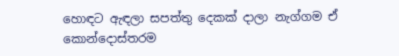හොඳට ඇඳලා සපත්තු දෙකක් දාලා නැග්ගම ඒ කොන්දොස්තරම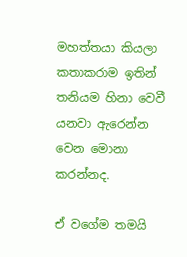මහත්තයා කියලා කතාකරාම ඉතින් තනියම හිනා වෙවී යනවා ඇරෙන්න වෙන මොනා කරන්නද.

ඒ වගේම තමයි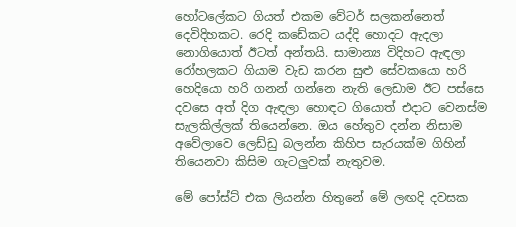හෝටලේකට ගියත් එකම වේටර් සලකන්නෙත් දෙවිදිහකට. රෙදි කඩේකට යද්දි හොදට ඇදලා නොගියොත් ඊටත් අන්තයි. සාමාන්‍ය විදිහට ඇඳලා රෝහලකට ගියාම වැඩ කරන සුළු සේවකයො හරි හෙදියො හරි ගනන් ගන්නෙ නැති ලෙඩාම ඊට පස්සෙ දවසෙ අත් දිග ඇඳලා හොඳට ගියොත් එදාට වෙනස්ම සැලකිල්ලක් තියෙන්නෙ. ඔය හේතුව දන්න නිසාම අවේලාවෙ ලෙඩ්ඩු බලන්න කිහිප සැරයක්ම ගිහින් තියෙනවා කිසිම ගැටලුවක් නැතුවම.

මේ පෝස්ට් එක ලියන්න හිතුනේ මේ ලඟදි දවසක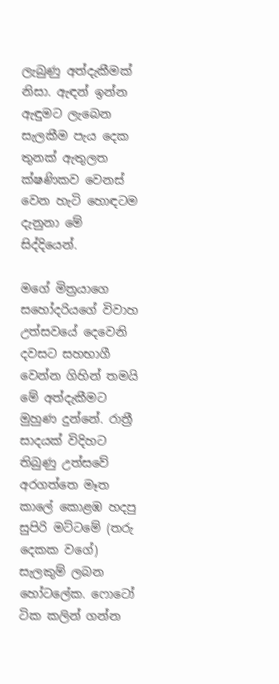ලැබුණු අත්දැකීමක් නිසා. ඇඳන් ඉන්න ඇඳුමට ලැබෙන සැලකීම පැය දෙක තුනක් ඇතුලත ක්ෂණිකව වෙනස් වෙන හැටි හොඳටම දැනුනා මේ සිද්දියෙන්.

මගේ මිත්‍රයාගෙ සහෝදරියගේ විවාහ උත්සවයේ දෙවෙනි දවසට සහභාගී වෙන්න ගිහින් තමයි මේ අත්දැකීමට මුහුණ දුන්නේ. රාත්‍රී සාදයක් විදිහට තිබුණු උත්සවේ අරගත්තෙ මෑත කාලේ කොළඹ හදපු සුපිරි මට්ටමේ (තරු දෙකක වගේ) සැලකුම් ලබන හෝටලේක. ෆොටෝ ටික කලින් ගන්න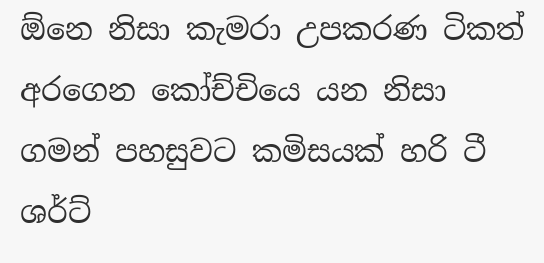ඕනෙ නිසා කැමරා උපකරණ ටිකත් අරගෙන කෝච්චියෙ යන නිසා ගමන් පහසුවට කමිසයක් හරි ටී ශර්ට්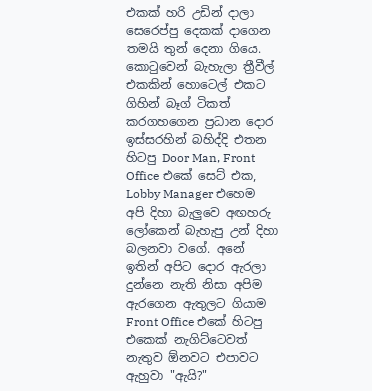එකක් හරි උඩින් දාලා සෙරෙප්පු දෙකක් දාගෙන තමයි තුන් දෙනා ගියෙ. කොටුවෙන් බැහැලා ත්‍රීවීල් එකකින් හොටෙල් එකට ගිහින් බෑග් ටිකත් කරගහගෙන ප්‍රධාන දොර ඉස්සරහින් බහිද්දි එතන හිටපු Door Man, Front Office එකේ සෙට් එක, Lobby Manager එහෙම අපි දිහා බැලුවෙ අඟහරු ලෝකෙන් බැහැපු උන් දිහා බලනවා වගේ. අනේ ඉතින් අපිට දොර ඇරලා දුන්නෙ නැති නිසා අපිම ඇරගෙන ඇතුලට ගියාම Front Office එකේ හිටපු එකෙක් නැගිට්ටෙවත් නැතුව ඕනවට එපාවට ඇහුවා "ඇයි?"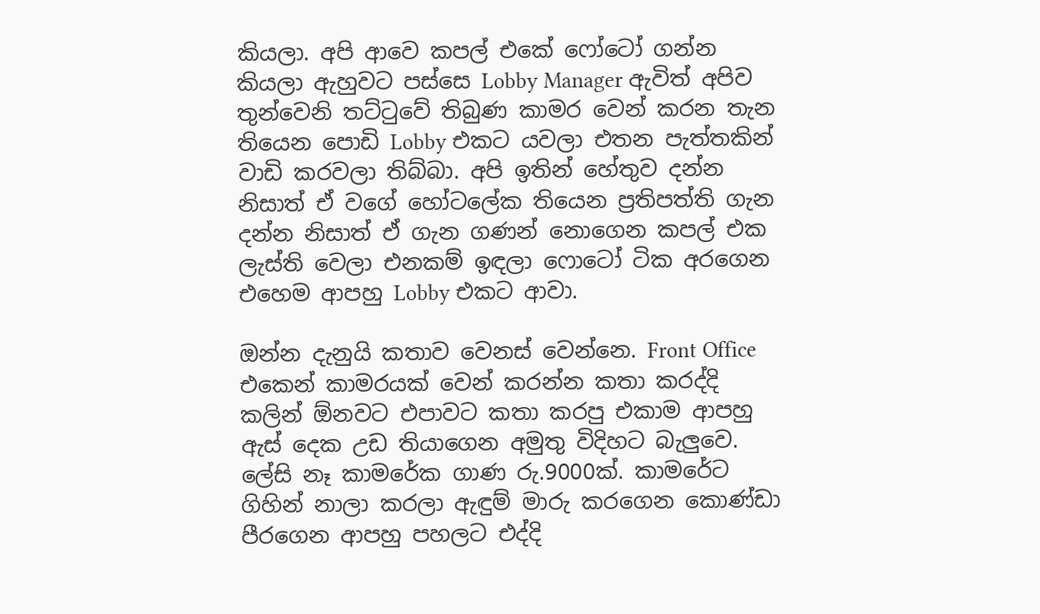කියලා. අපි ආවෙ කපල් එකේ ෆෝටෝ ගන්න කියලා ඇහුවට පස්සෙ Lobby Manager ඇවිත් අපිව තුන්වෙනි තට්ටුවේ තිබුණ කාමර වෙන් කරන තැන තියෙන පොඩි Lobby එකට යවලා එතන පැත්තකින් වාඩි කරවලා තිබ්බා. අපි ඉතින් හේතුව දන්න නිසාත් ඒ වගේ හෝටලේක තියෙන ප්‍රතිපත්ති ගැන දන්න නිසාත් ඒ ගැන ගණන් නොගෙන කපල් එක ලැස්ති වෙලා එනකම් ඉඳලා ෆොටෝ ටික අරගෙන එහෙම ආපහු Lobby එකට ආවා.

ඔන්න දැනුයි කතාව වෙනස් වෙන්නෙ. Front Office එකෙන් කාමරයක් වෙන් කරන්න කතා කරද්දි කලින් ඕනවට එපාවට කතා කරපු එකාම ආපහු ඇස් දෙක උඩ තියාගෙන අමුතු විදිහට බැලුවෙ. ලේසි නෑ කාමරේක ගාණ රු.9000ක්. කාමරේට ගිහින් නාලා කරලා ඇඳුම් මාරු කරගෙන කොණ්ඩා පීරගෙන ආපහු පහලට එද්දි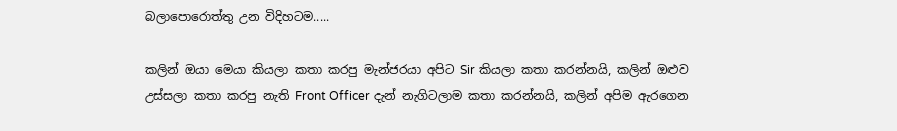බලාපොරොත්තු උන විදිහටම.....

කලින් ඔයා මෙයා කියලා කතා කරපු මැන්ජරයා අපිට Sir කියලා කතා කරන්නයි, කලින් ඔළුව උස්සලා කතා කරපු නැති Front Officer දැන් නැගිටලාම කතා කරන්නයි, කලින් අපිම ඇරගෙන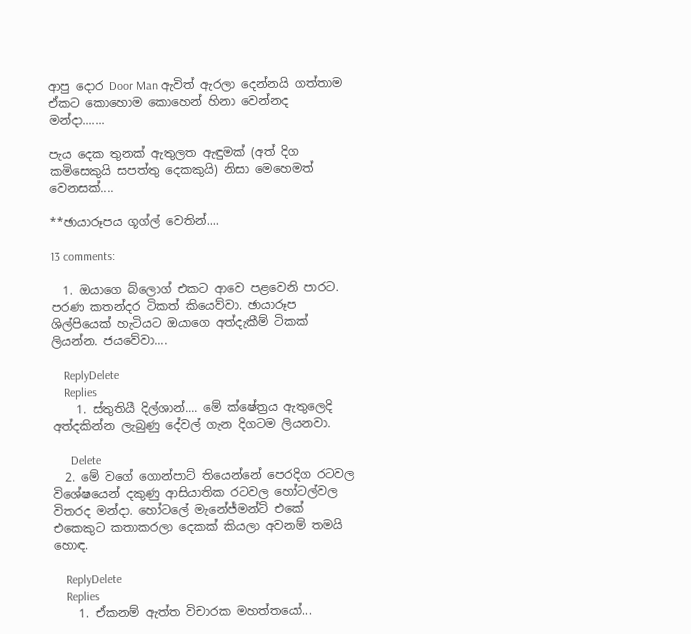ආපු දොර Door Man ඇවිත් ඇරලා දෙන්නයි ගත්තාම ඒකට කොහොම කොහෙන් හිනා වෙන්නද මන්දා.......

පැය දෙක තුනක් ඇතුලත ඇඳුමක් (අත් දිග කමිසෙකුයි සපත්තු දෙකකුයි) නිසා මෙහෙමත් වෙනසක්....

**ඡායාරූපය ගූග්ල් වෙතින්....

13 comments:

  1. ඔයාගෙ බ්ලොග් එකට අ‍ාවෙ පළවෙනි පාරට. පරණ කතන්දර ටිකත් කියෙව්වා. ඡායාරූප ශිල්පියෙක් හැටියට ඔයාගෙ අත්දැකීම් ටිකක් ලියන්න. ජයවේවා....

    ReplyDelete
    Replies
    1. ස්තුතියී දිල්ශාන්.... මේ ක්ෂේත්‍රය ඇතුලෙදි අත්දකින්න ලැබුණු දේවල් ගැන දිගටම ලියනවා.

      Delete
  2. මේ වගේ ගොන්පාට් තියෙන්නේ පෙරදිග රටවල විශේෂයෙන් දකුණු ආසියාතික රටවල හෝටල්වල විතරද මන්දා. හෝටලේ මැනේජ්මන්ට් එකේ එකෙකුට කතාකරලා දෙකක් කියලා අවනම් තමයි හොඳ.

    ReplyDelete
    Replies
    1. ඒකනම් ඇත්ත විචාරක මහත්තයෝ...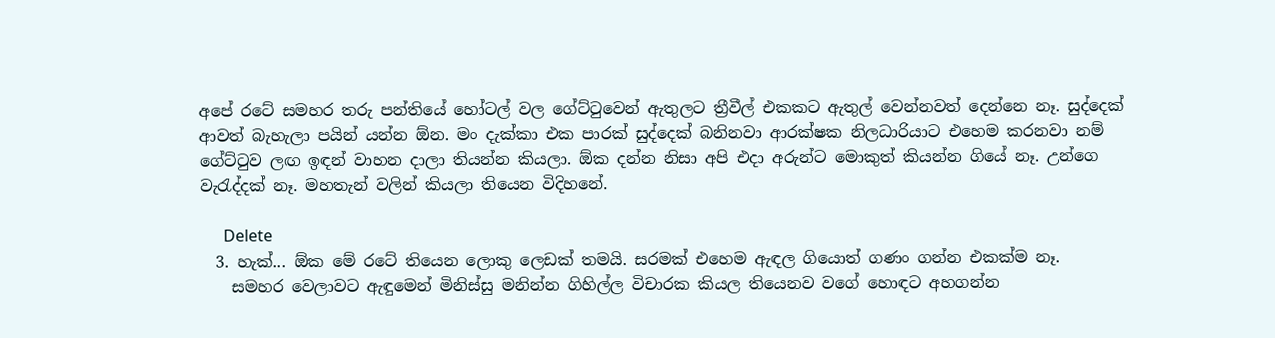අපේ රටේ සමහර තරු පන්තියේ හෝටල් වල ගේට්ටුවෙන් ඇතුලට ත්‍රීවීල් එකකට ඇතුල් වෙන්නවත් දෙන්නෙ නෑ. සුද්දෙක් ආවත් බැහැලා පයින් යන්න ඕන. මං දැක්කා එක පාරක් සුද්දෙක් බනිනවා ආරක්ෂක නිලධාරියාට එහෙම කරනවා නම් ගේට්ටුව ලඟ ඉඳන් වාහන දාලා තියන්න කියලා. ඕක දන්න නිසා අපි එදා අරුන්ට මොකුත් කියන්න ගියේ නෑ. උන්ගෙ වැරැද්දක් නෑ. මහතැන් වලින් කියලා තියෙන විදිහනේ.

      Delete
  3. හැක්... ඕක මේ රටේ තියෙන ලොකු ලෙඩක් තමයි. සරමක් එහෙම ඇඳල ගියොත් ගණං ගන්න එකක්ම නෑ.
    සමහර වෙලාවට ඇඳුමෙන් මිනිස්සු මනින්න ගිහිල්ල විචාරක කියල තියෙනව වගේ හොඳට අහගන්න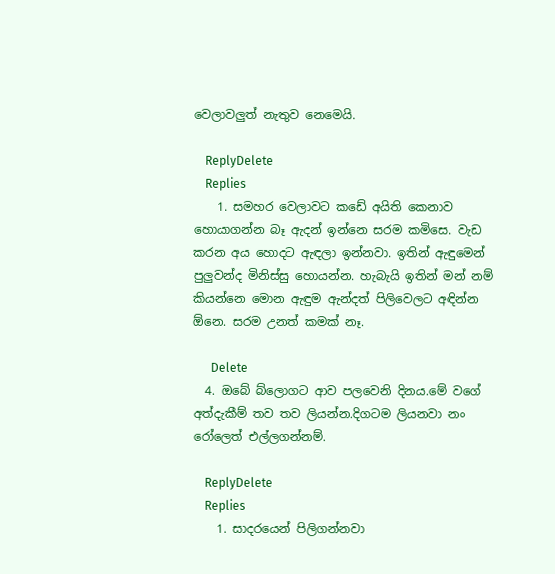වෙලාවලුත් නැතුව නෙමෙයි.

    ReplyDelete
    Replies
    1. සමහර වෙලාවට කඩේ අයිති කෙනාව හොයාගන්න බෑ ඇදන් ඉන්නෙ සරම කමිසෙ. වැඩ කරන අය හොදට ඇඳලා ඉන්නවා. ඉතින් ඇඳුමෙන් පුලුවන්ද මිනිස්සු හොයන්න. හැබැයි ඉතින් මන් නම් කියන්නෙ මොන ඇඳුම ඇන්දත් පිලිවෙලට අඳින්න ඕනෙ. සරම උනත් කමක් නෑ.

      Delete
  4. ඔබේ බ්ලොගට ආව පලවෙනි දිනය.මේ වගේ අත්දැකීම් තව තව ලියන්න.දිගටම ලියනවා නං රෝලෙත් එල්ලගන්නම්.

    ReplyDelete
    Replies
    1. සාදරයෙන් පිලිගන්නවා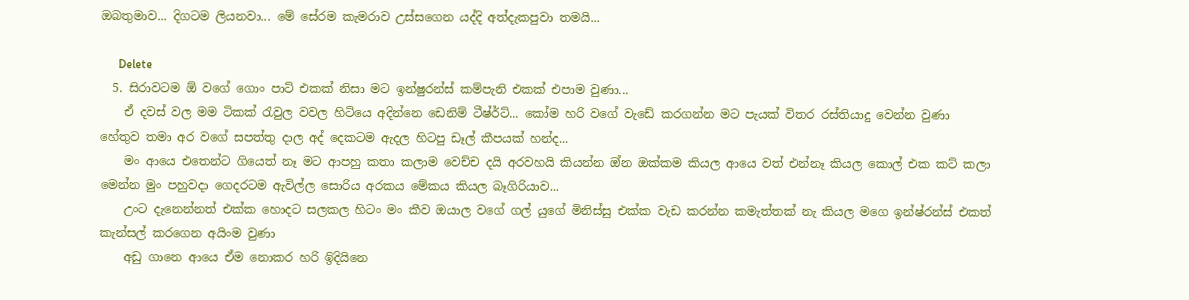ඔබතුමාව... දිගටම ලියනවා... මේ සේරම කැමරාව උස්සගෙන යද්දි අත්දැකපුවා තමයි...

      Delete
  5. සිරාවටම ඕ වගේ ගොං පාට් එකක් නිසා මට ඉන්ෂුරන්ස් කම්පැනි එකක් එපාම වුණා...
    ඒ දවස් වල මම ටිකක් රැවුල වවල හිටියෙ අදින්නෙ ඩෙනිම් ටීෂ්ර්ට්... කෝම හරි වගේ වැඩේ කරගන්න මට පැයක් විතර රස්තියාදු වෙන්න වුණා හේතුව තමා අර වගේ සපත්තු දාල අද් දෙකටම ඇදල හිටපු ඩෑල් කීපයක් හන්ද...
    මං ආයෙ එතෙන්ට ගියෙත් නෑ මට ආපහු කතා කලාම වෙච්ච දයි අරවහයි කියන්න ඔ්න ඔක්කම කියල ආයෙ වත් එන්නෑ කියල කොල් එක කට් කලා මෙන්න මුං පහුවදා ගෙදරටම ඇවිල්ල සොරිය අරකය මේකය කියල බෑගිරියාව...
    උංට දැනෙන්නත් එක්ක හොදට සලකල හිටං මං කීව ඔයාල වගේ ගල් යුගේ මිනිස්සු එක්ක වැඩ කරන්න කමැත්තක් නැ කියල මගෙ ඉන්ෂ්රන්ස් එකත් කැන්සල් කරගෙන අයිංම වුණා
    අඩු ගානෙ ආයෙ ඒම නොකර හරි ඉිදියිනෙ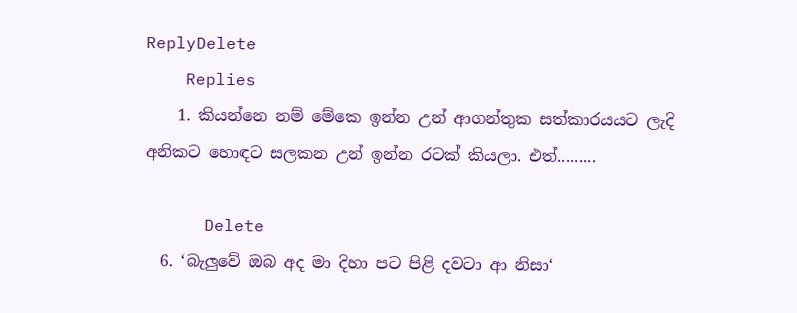ReplyDelete
    Replies
    1. කියන්නෙ නම් මේකෙ ඉන්න උන් ආගන්තුක සත්කාරයයට ලැදි අනිකට හොඳට සලකන උන් ඉන්න රටක් කියලා. එත්.........

      Delete
  6. ‘බැලුවේ ඔබ අද මා දිහා පට පිළි දවටා ආ නිසා‘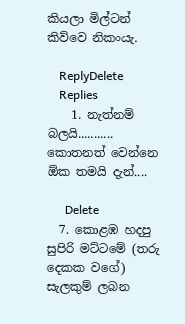කියලා මිල්ටන් කිව්වෙ නිකංයැ.

    ReplyDelete
    Replies
    1. නැත්නම් බලයි........... කොතනත් වෙන්නෙ ඕක තමයි දැන්....

      Delete
  7. කොළඹ හදපු සුපිරි මට්ටමේ (තරු දෙකක වගේ) සැලකුම් ලබන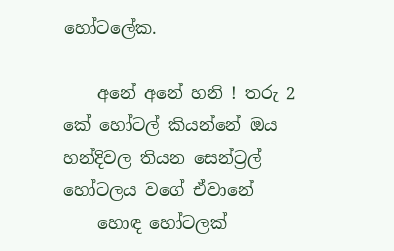හෝටලේක.

    අනේ අනේ හනි ! තරු 2 කේ හෝටල් කියන්නේ ඔය හන්දිවල තියන සෙන්ට්‍රල් හෝටලය වගේ ඒවානේ
    හොඳ හෝටලක්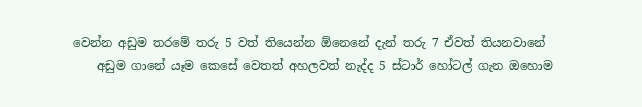වෙන්න අඩුම තරමේ තරු 5 වත් තියෙන්න ඕනෙනේ දැන් තරු 7 ඒවත් තියනවානේ
    අඩුම ගානේ යෑම කෙසේ වෙතත් අහලවත් නැද්ද 5 ස්ටාර් හෝටල් ගැන ඔහොම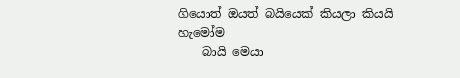ගියොත් ඔයත් බයියෙක් කියලා කියයි හැමෝම
    බායි මෙයා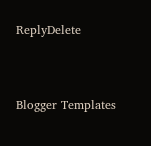ReplyDelete



Blogger Templates